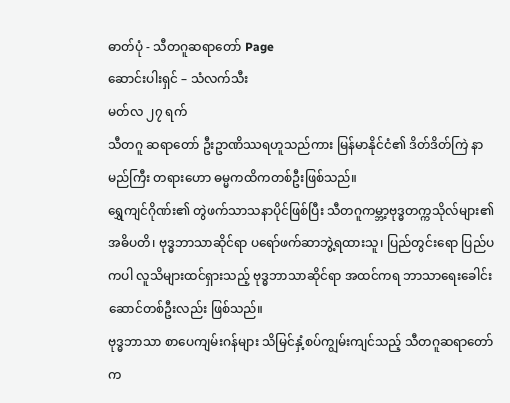ဓာတ်ပုံ - သီတဂူဆရာတော် Page
ဆောင်းပါးရှင် – သံလက်သီး
မတ်လ ၂၇ ရက်
သီတဂူ ဆရာတော် ဦးဥာဏိဿရဟူသည်ကား မြန်မာနိုင်ငံ၏ ဒိတ်ဒိတ်ကြဲ နာမည်ကြီး တရားဟော ဓမ္မကထိကတစ်ဦးဖြစ်သည်။
ရွှေကျင်ဂိုဏ်း၏ တွဲဖက်သာသနာပိုင်ဖြစ်ပြီး သီတဂူကမ္ဘာ့ဗုဒ္ဓတက္ကသိုလ်များ၏ အဓိပတိ၊ ဗုဒ္ဓဘာသာဆိုင်ရာ ပရော်ဖက်ဆာဘွဲ့ရထားသူ၊ ပြည်တွင်းရော ပြည်ပကပါ လူသိများထင်ရှားသည့် ဗုဒ္ဓဘာသာဆိုင်ရာ အထင်ကရ ဘာသာရေးခေါင်းဆောင်တစ်ဦးလည်း ဖြစ်သည်။
ဗုဒ္ဓဘာသာ စာပေကျမ်းဂန်များ သိမြင်နှံ့စပ်ကျွမ်းကျင်သည့် သီတဂူဆရာတော်က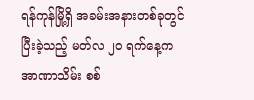ရန်ကုန်မြို့ရှိ အခမ်းအနားတစ်ခုတွင် ပြီးခဲ့သည့် မတ်လ ၂ဝ ရက်နေ့က အာဏာသိမ်း စစ်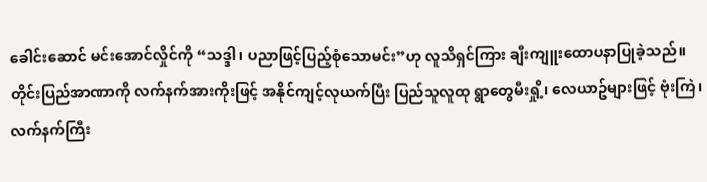ခေါင်းဆောင် မင်းအောင်လှိုင်ကို “သဒ္ဒါ၊ ပညာဖြင့်ပြည့်စုံသောမင်း”ဟု လူသိရှင်ကြား ချီးကျူးထောပနာပြုခဲ့သည်။
တိုင်းပြည်အာဏာကို လက်နက်အားကိုးဖြင့် အနိုင်ကျင့်လုယက်ပြီး ပြည်သူလူထု ရွာတွေမီးရှို့၊ လေယာဥ်များဖြင့် ဗုံးကြဲ၊ လက်နက်ကြီး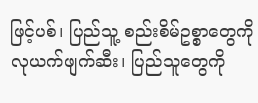ဖြင့်ပစ်၊ ပြည်သူ့ စည်းစိမ်ဥစ္စာတွေကို လုယက်ဖျက်ဆီး၊ ပြည်သူတွေကို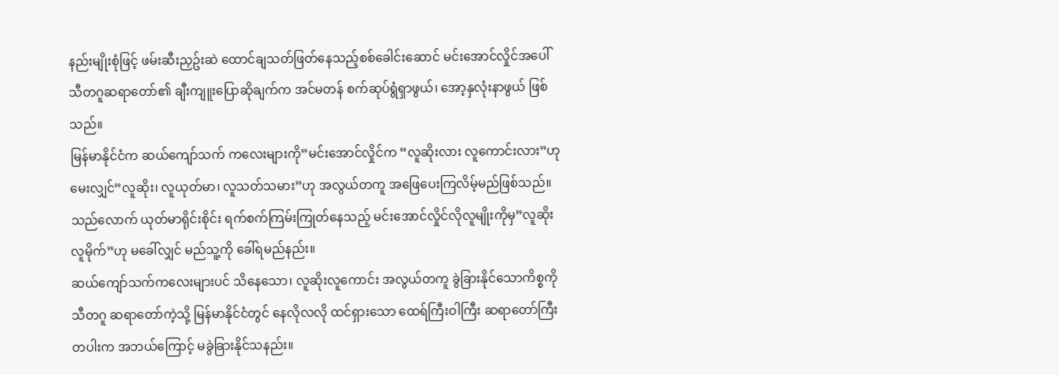နည်းမျိုးစုံဖြင့် ဖမ်းဆီးညှဥ်းဆဲ ထောင်ချသတ်ဖြတ်နေသည့်စစ်ခေါင်းဆောင် မင်းအောင်လှိုင်အပေါ် သီတဂူဆရာတော်၏ ချီးကျူးပြောဆိုချက်က အင်မတန် စက်ဆုပ်ရွံရှာဖွယ်၊ အော့နှလုံးနာဖွယ် ဖြစ်သည်။
မြန်မာနိုင်ငံက ဆယ်ကျော်သက် ကလေးများကို”မင်းအောင်လှိုင်က “လူဆိုးလား လူကောင်းလား”ဟု မေးလျှင်”လူဆိုး၊ လူယုတ်မာ၊ လူသတ်သမား”ဟု အလွယ်တကူ အဖြေပေးကြလိမ့်မည်ဖြစ်သည်။
သည်လောက် ယုတ်မာရိုင်းစိုင်း ရက်စက်ကြမ်းကြုတ်နေသည့် မင်းအောင်လှိုင်လိုလူမျိုးကိုမှ”လူဆိုး လူမိုက်”ဟု မခေါ်လျှင် မည်သူ့ကို ခေါ်ရမည်နည်း။
ဆယ်ကျော်သက်ကလေးများပင် သိနေသော၊ လူဆိုးလူကောင်း အလွယ်တကူ ခွဲခြားနိုင်သောကိစ္စကို သီတဂူ ဆရာတော်ကဲ့သို့ မြန်မာနိုင်ငံတွင် နေလိုလလို ထင်ရှားသော ထေရ်ကြီးဝါကြီး ဆရာတော်ကြီးတပါးက အဘယ်ကြောင့် မခွဲခြားနိုင်သနည်း။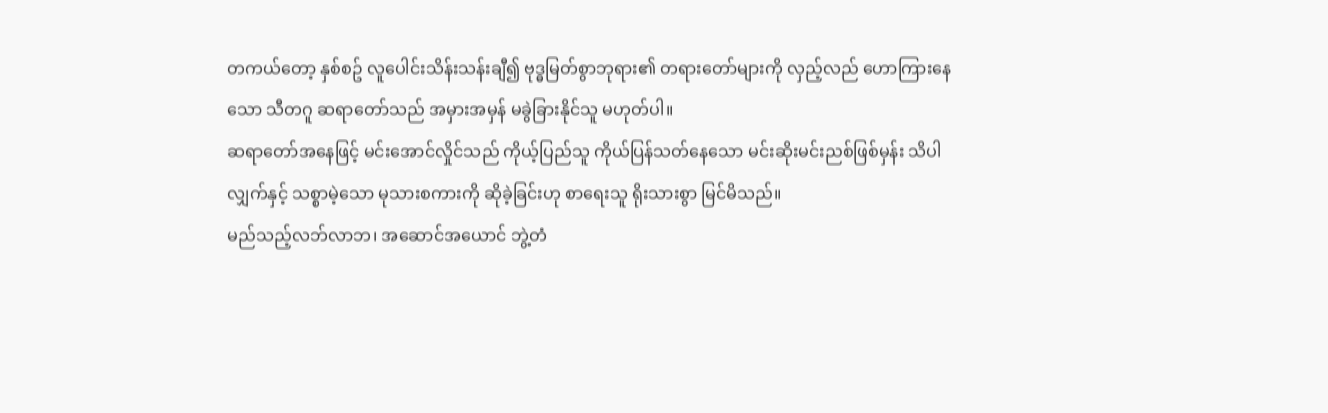တကယ်တော့ နှစ်စဥ် လူပေါင်းသိန်းသန်းချီ၍ ဗုဒ္ဓမြတ်စွာဘုရား၏ တရားတော်များကို လှည့်လည် ဟောကြားနေသော သီတဂူ ဆရာတော်သည် အမှားအမှန် မခွဲခြားနိုင်သူ မဟုတ်ပါ။
ဆရာတော်အနေဖြင့် မင်းအောင်လှိုင်သည် ကိုယ့်ပြည်သူ ကိုယ်ပြန်သတ်နေသော မင်းဆိုးမင်းညစ်ဖြစ်မှန်း သိပါလျှက်နှင့် သစ္စာမဲ့သော မုသားစကားကို ဆိုခဲ့ခြင်းဟု စာရေးသူ ရိုးသားစွာ မြင်မိသည်။
မည်သည့်လဘ်လာဘ၊ အဆောင်အယောင် ဘွဲ့တံ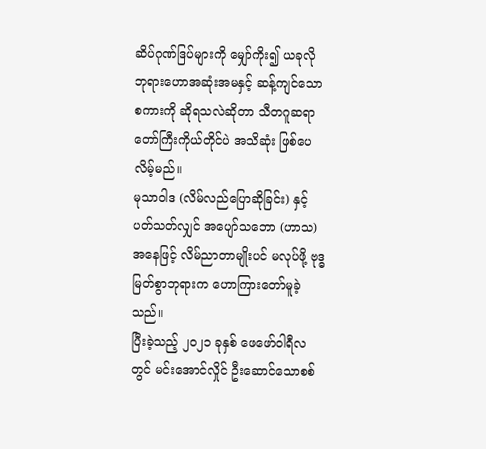ဆိပ်ဂုဏ်ဒြပ်များကို မျှော်ကိုး၍ ယခုလို ဘုရားဟောအဆုံးအမနှင့် ဆန့်ကျင်သောစကားကို ဆိုရသလဲဆိုတာ သီတဂူဆရာတော်ကြီးကိုယ်တိုင်ပဲ အသိဆုံး ဖြစ်ပေလိမ့်မည်။
မုသာဝါဒ (လိမ်လည်ပြောဆိုခြင်း) နှင့်ပတ်သတ်လျှင် အပျော်သဘော (ဟာသ)အနေဖြင့် လိမ်ညာတာမျိုးပင် မလုပ်ဖို့ ဗုဒ္ဓမြတ်စွာဘုရားက ဟောကြားတော်မူခဲ့သည်။
ပြီးခဲ့သည့် ၂၀၂၁ ခုနှစ် ဖေဖော်ဝါရီလတွင် မင်းအောင်လှိုင် ဦးဆောင်သောစစ်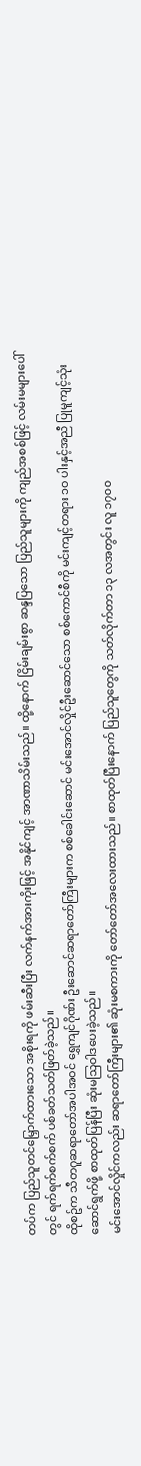တပ်က ပြည်သူတင်မြှောက်ထားသော အစိုးရကို ဖမ်းဆီးပြီး လက်နက်အားကိုးဖြင့် အနိုင်ကျင့် အာဏာသိမ်းသည်။ ထို့နောက် ငြိမ်းချမ်းစွာ ဆန္ဒပြသော ပြည်သူများကို ကျည်အစစ်ဖြင့် လမ်းမများပေါ်တွင် ရက်ရက်စက်စက် ပစ်ခတ်သတ်ဖြတ်ခဲ့သည်။
ထိုစဥ်က သီတဂူဆရာတော်အပါအဝင် ရွှေကျင်ဂိုဏ်း ဦးဆောင်ဆရာတော်ကြီးများက စစ်ခေါင်းဆောင် မင်းအောင်လှိုင်ဦးဆောင်သော စစ်ကောင်စီကို မင်းကျင့်တရား ၁ဝ ပါးနှင့်အညီ ပြုမူကျင့်သုံးဆောင်ရွက်ဖို့ စာထုတ်ပြန်ပြီး ဆုံးမသြဝါဒပေးခဲ့သည်။
မင်းအောင်လှိုင်ကလည်း ဆရာတော်ကြီးများ၏ ဆုံးမစကားကို တော်တော်အလေးထားသည်။ စာထုတ်ပြီးနောက် ပြည်သူတွေကို သတ်လိုက်တာ ၁၃ လအတွင်း လူ ၁၇၀၀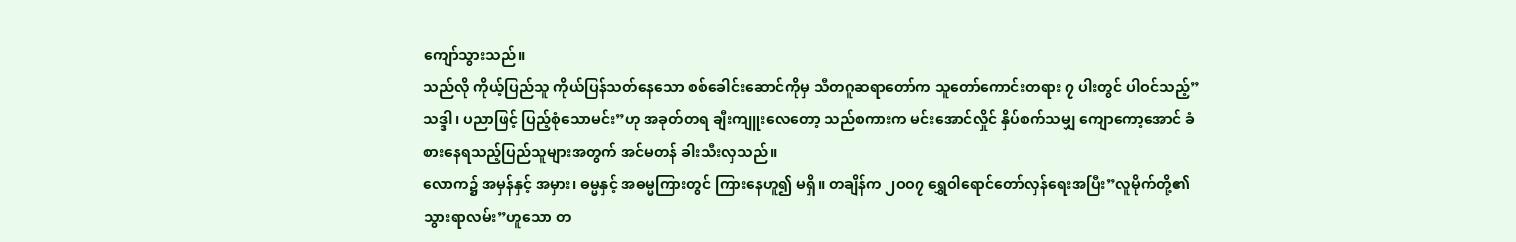ကျော်သွားသည်။
သည်လို ကိုယ့်ပြည်သူ ကိုယ်ပြန်သတ်နေသော စစ်ခေါင်းဆောင်ကိုမှ သီတဂူဆရာတော်က သူတော်ကောင်းတရား ၇ ပါးတွင် ပါဝင်သည့်”သဒ္ဒါ၊ ပညာဖြင့် ပြည့်စုံသောမင်း”ဟု အခုတ်တရ ချီးကျူးလေတော့ သည်စကားက မင်းအောင်လှိုင် နှိပ်စက်သမျှ ကျောကော့အောင် ခံစားနေရသည့်ပြည်သူများအတွက် အင်မတန် ခါးသီးလှသည်။
လောက၌ အမှန်နှင့် အမှား၊ ဓမ္မနှင့် အဓမ္မကြားတွင် ကြားနေဟူ၍ မရှိ။ တချိန်က ၂ဝဝ၇ ရွှေဝါရောင်တော်လှန်ရေးအပြီး”လူမိုက်တို့၏ သွားရာလမ်း”ဟူသော တ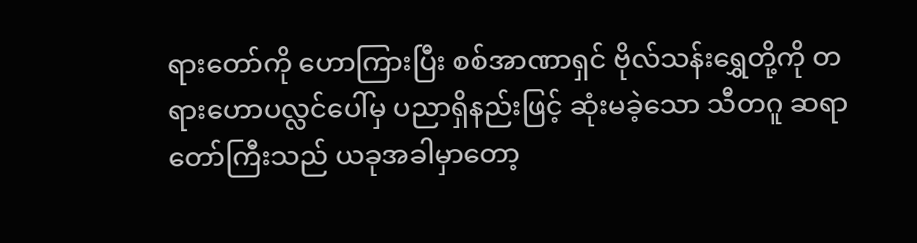ရားတော်ကို ဟောကြားပြီး စစ်အာဏာရှင် ဗိုလ်သန်းရွှေတို့ကို တရားဟောပလ္လင်ပေါ်မှ ပညာရှိနည်းဖြင့် ဆုံးမခဲ့သော သီတဂူ ဆရာတော်ကြီးသည် ယခုအခါမှာတော့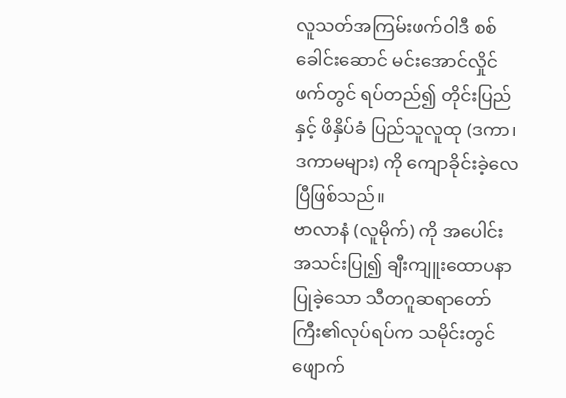လူသတ်အကြမ်းဖက်ဝါဒီ စစ်ခေါင်းဆောင် မင်းအောင်လှိုင်ဖက်တွင် ရပ်တည်၍ တိုင်းပြည်နှင့် ဖိနှိပ်ခံ ပြည်သူလူထု (ဒကာ၊ ဒကာမများ) ကို ကျောခိုင်းခဲ့လေပြီဖြစ်သည်။
ဗာလာနံ (လူမိုက်) ကို အပေါင်းအသင်းပြု၍ ချီးကျူးထောပနာပြုခဲ့သော သီတဂူဆရာတော်ကြီး၏လုပ်ရပ်က သမိုင်းတွင် ဖျောက်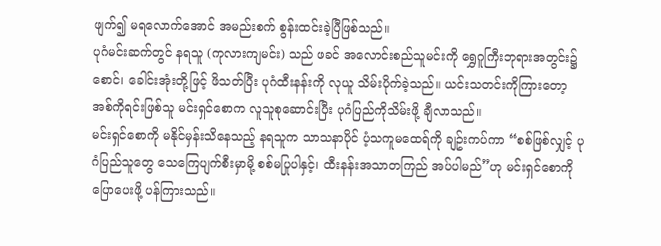ဖျက်၍ မရလောက်အောင် အမည်းစက် စွန်းထင်းခဲ့ပြီဖြစ်သည်။
ပုဂံမင်းဆက်တွင် နရသူ (ကုလားကျမင်း) သည် ဖခင် အလောင်းစည်သူမင်းကို ရွှေဂူကြီးဘုရားအတွင်း၌ စောင်၊ ခေါင်းအုံးတို့ဖြင့် ဖိသတ်ပြီး ပုဂံထီးနန်းကို လုယူ သိမ်းပိုက်ခဲ့သည်။ ယင်းသတင်းကိုကြားတော့ အစ်ကိုရင်းဖြစ်သူ မင်းရှင်စောက လူသူစုဆောင်းပြီး ပုဂံပြည်ကိုသိမ်းဖို့ ချီလာသည်။
မင်းရှင်စောကို မနိုင်မှန်းသိနေသည့် နရသူက သာသနာပိုင် ပံ့သကူမထေရ်ကို ချဥ်းကပ်ကာ “စစ်ဖြစ်လျှင့် ပုဂံပြည်သူတွေ သေကြေပျက်စီးမှာမို့ စစ်မပြုပါနှင့်၊ ထီးနန်းအသာတကြည် အပ်ပါမည်”ဟု မင်းရှင်စောကို ပြောပေးဖို့ ပန်ကြားသည်။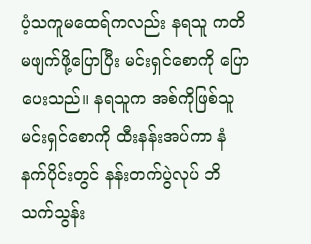ပံ့သကူမထေရ်ကလည်း နရသူ ကတိမဖျက်ဖို့ပြောပြီး မင်းရှင်စောကို ပြောပေးသည်။ နရသူက အစ်ကိုဖြစ်သူ မင်းရှင်စောကို ထီးနန်းအပ်ကာ နံနက်ပိုင်းတွင် နန်းတက်ပွဲလုပ် ဘိသက်သွန်း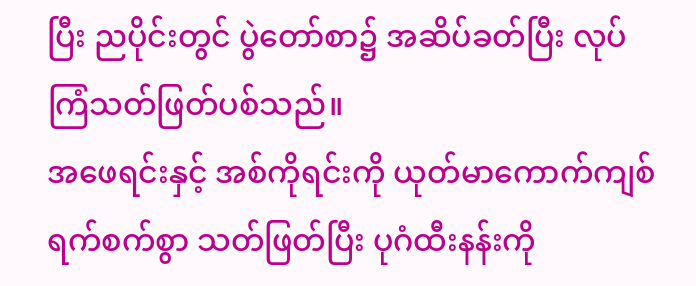ပြီး ညပိုင်းတွင် ပွဲတော်စာ၌ အဆိပ်ခတ်ပြီး လုပ်ကြံသတ်ဖြတ်ပစ်သည်။
အဖေရင်းနှင့် အစ်ကိုရင်းကို ယုတ်မာကောက်ကျစ် ရက်စက်စွာ သတ်ဖြတ်ပြီး ပုဂံထီးနန်းကို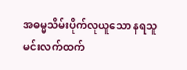အဓမ္မသိမ်းပိုက်လုယူသော နရသူမင်းလက်ထက်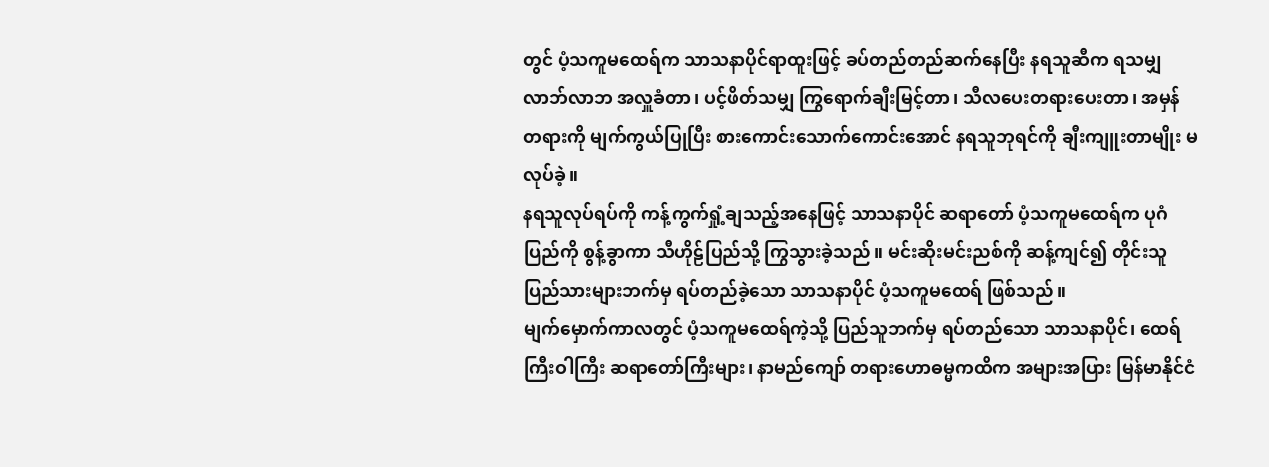တွင် ပံ့သကူမထေရ်က သာသနာပိုင်ရာထူးဖြင့် ခပ်တည်တည်ဆက်နေပြီး နရသူဆီက ရသမျှ လာဘ်လာဘ အလှူခံတာ၊ ပင့်ဖိတ်သမျှ ကြွရောက်ချီးမြင့်တာ၊ သီလပေးတရားပေးတာ၊ အမှန်တရားကို မျက်ကွယ်ပြုပြီး စားကောင်းသောက်ကောင်းအောင် နရသူဘုရင်ကို ချီးကျူးတာမျိုး မလုပ်ခဲ့။
နရသူလုပ်ရပ်ကို ကန့်ကွက်ရှုံ့ချသည့်အနေဖြင့် သာသနာပိုင် ဆရာတော် ပံ့သကူမထေရ်က ပုဂံပြည်ကို စွန့်ခွာကာ သီဟိုဠ်ပြည်သို့ ကြွသွားခဲ့သည်။ မင်းဆိုးမင်းညစ်ကို ဆန့်ကျင်၍ တိုင်းသူပြည်သားများဘက်မှ ရပ်တည်ခဲ့သော သာသနာပိုင် ပံ့သကူမထေရ် ဖြစ်သည်။
မျက်မှောက်ကာလတွင် ပံ့သကူမထေရ်ကဲ့သို့ ပြည်သူဘက်မှ ရပ်တည်သော သာသနာပိုင်၊ ထေရ်ကြီးဝါကြီး ဆရာတော်ကြီးများ၊ နာမည်ကျော် တရားဟောဓမ္မကထိက အများအပြား မြန်မာနိုင်ငံ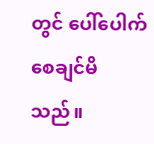တွင် ပေါ်ပေါက်စေချင်မိသည်။